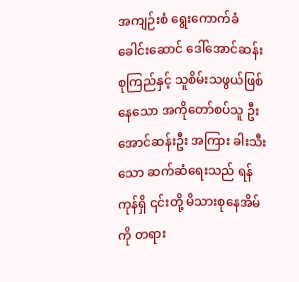အကျဉ်းစံ ရွေးကောက်ခံခေါင်းဆောင် ဒေါ်အောင်ဆန်းစုကြည်နှင့် သူစိမ်းသဖွယ်ဖြစ်နေသော အကိုတော်စပ်သူ ဦးအောင်ဆန်းဦး အကြား ခါးသီးသော ဆက်ဆံရေးသည် ရန်ကုန်ရှိ ၎င်းတို့ မိသားစုနေအိမ်ကို တရား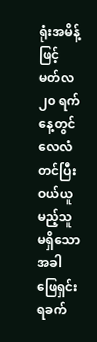ရုံးအမိန့်ဖြင့် မတ်လ ၂၀ ရက်နေ့တွင် လေလံတင်ပြီး ဝယ်ယူမည့်သူ မရှိသောအခါ ဖြေရှင်းရခက်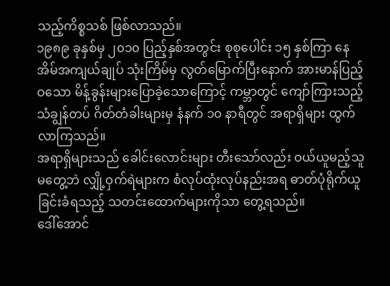သည့်ကိစ္စသစ် ဖြစ်လာသည်။
၁၉၈၉ ခုနှစ်မှ ၂၀၁၀ ပြည့်နှစ်အတွင်း စုစုပေါင်း ၁၅ နှစ်ကြာ နေအိမ်အကျယ်ချုပ် သုံးကြိမ်မှ လွတ်မြောက်ပြီးနောက် အားမာန်ပြည့်ဝသော မိန့်ခွန်းများပြောခဲ့သောကြောင့် ကမ္ဘာတွင် ကျော်ကြားသည့် သံချွန်တပ် ဂိတ်တံခါးများမှ နံနက် ၁၀ နာရီတွင် အရာရှိများ ထွက်လာကြသည်။
အရာရှိများသည် ခေါင်းလောင်းများ တီးသော်လည်း ဝယ်ယူမည့်သူမတွေ့ဘဲ လျှို့ဝှက်ရဲများက စံလုပ်ထုံးလုပ်နည်းအရ ဓာတ်ပုံရိုက်ယူခြင်းခံရသည့် သတင်းထောက်များကိုသာ တွေ့ရသည်။
ဒေါ်အောင်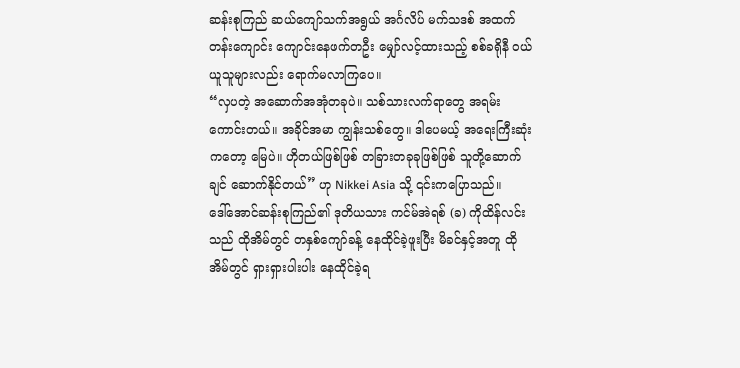ဆန်းစုကြည် ဆယ်ကျော်သက်အရွယ် အင်္ဂလိပ် မက်သဒစ် အထက်တန်းကျောင်း ကျောင်းနေဖက်တဦး မျှော်လင့်ထားသည့် စစ်ခရိုနီ ဝယ်ယူသူများလည်း ရောက်မလာကြပေ။
“လှပတဲ့ အဆောက်အအုံတခုပဲ။ သစ်သားလက်ရာတွေ အရမ်းကောင်းတယ်။ အခိုင်အမာ ကျွန်းသစ်တွေ။ ဒါပေမယ့် အရေးကြီးဆုံးကတော့ မြေပဲ။ ဟိုတယ်ဖြစ်ဖြစ် တခြားတခုခုဖြစ်ဖြစ် သူတို့ဆောက်ချင် ဆောက်နိုင်တယ်” ဟု Nikkei Asia သို့ ၎င်းကပြောသည်။
ဒေါ်အောင်ဆန်းစုကြည်၏ ဒုတိယသား ကင်မ်အဲရစ် (ခ) ကိုထိန်လင်းသည် ထိုအိမ်တွင် တနှစ်ကျော်ခန့် နေထိုင်ခဲ့ဖူးပြီး မိခင်နှင့်အတူ ထိုအိမ်တွင် ရှားရှားပါးပါး နေထိုင်ခဲ့ရ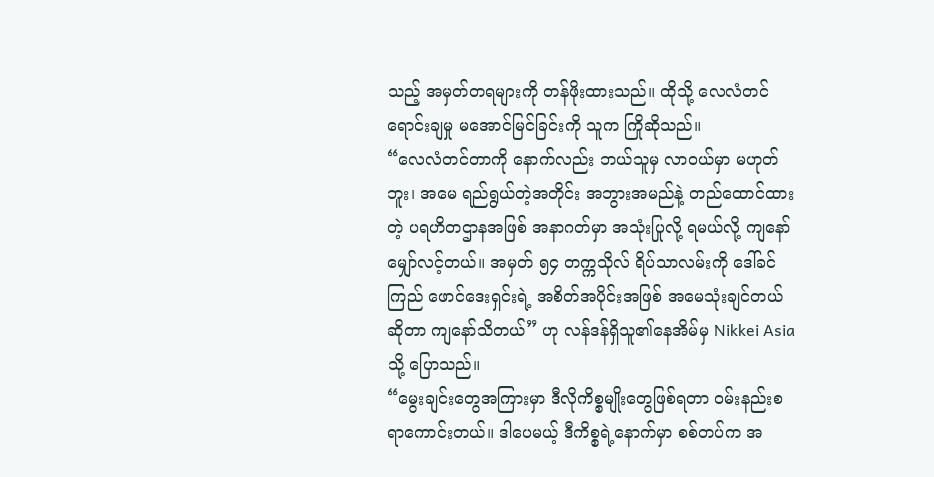သည့် အမှတ်တရများကို တန်ဖိုးထားသည်။ ထိုသို့ လေလံတင်ရောင်းချမှု မအောင်မြင်ခြင်းကို သူက ကြိုဆိုသည်။
“လေလံတင်တာကို နောက်လည်း ဘယ်သူမှ လာဝယ်မှာ မဟုတ်ဘူး၊ အမေ ရည်ရွယ်တဲ့အတိုင်း အဘွားအမည်နဲ့ တည်ထောင်ထားတဲ့ ပရဟိတဌာနအဖြစ် အနာဂတ်မှာ အသုံးပြုလို့ ရမယ်လို့ ကျနော်မျှော်လင့်တယ်။ အမှတ် ၅၄ တက္ကသိုလ် ရိပ်သာလမ်းကို ဒေါ်ခင်ကြည် ဖောင်ဒေးရှင်းရဲ့ အစိတ်အပိုင်းအဖြစ် အမေသုံးချင်တယ်ဆိုတာ ကျနော်သိတယ်” ဟု လန်ဒန်ရှိသူ၏နေအိမ်မှ Nikkei Asia သို့ ပြောသည်။
“မွေးချင်းတွေအကြားမှာ ဒီလိုကိစ္စမျိုးတွေဖြစ်ရတာ ဝမ်းနည်းစရာကောင်းတယ်။ ဒါပေမယ့် ဒီကိစ္စရဲ့နောက်မှာ စစ်တပ်က အ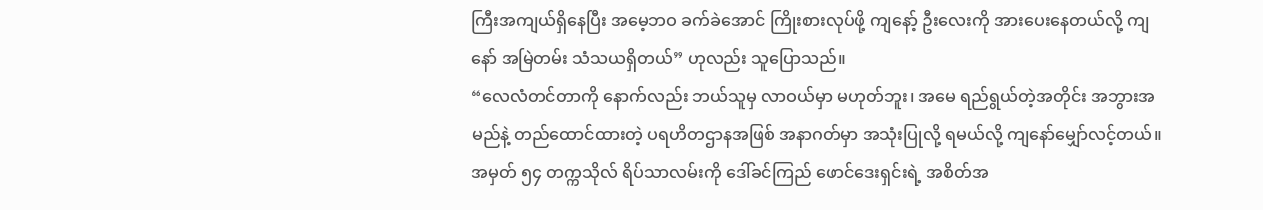ကြီးအကျယ်ရှိနေပြီး အမေ့ဘဝ ခက်ခဲအောင် ကြိုးစားလုပ်ဖို့ ကျနော့် ဦးလေးကို အားပေးနေတယ်လို့ ကျနော် အမြဲတမ်း သံသယရှိတယ်” ဟုလည်း သူပြောသည်။
“လေလံတင်တာကို နောက်လည်း ဘယ်သူမှ လာဝယ်မှာ မဟုတ်ဘူး၊ အမေ ရည်ရွယ်တဲ့အတိုင်း အဘွားအမည်နဲ့ တည်ထောင်ထားတဲ့ ပရဟိတဌာနအဖြစ် အနာဂတ်မှာ အသုံးပြုလို့ ရမယ်လို့ ကျနော်မျှော်လင့်တယ်။ အမှတ် ၅၄ တက္ကသိုလ် ရိပ်သာလမ်းကို ဒေါ်ခင်ကြည် ဖောင်ဒေးရှင်းရဲ့ အစိတ်အ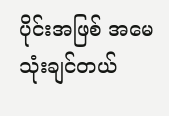ပိုင်းအဖြစ် အမေသုံးချင်တယ်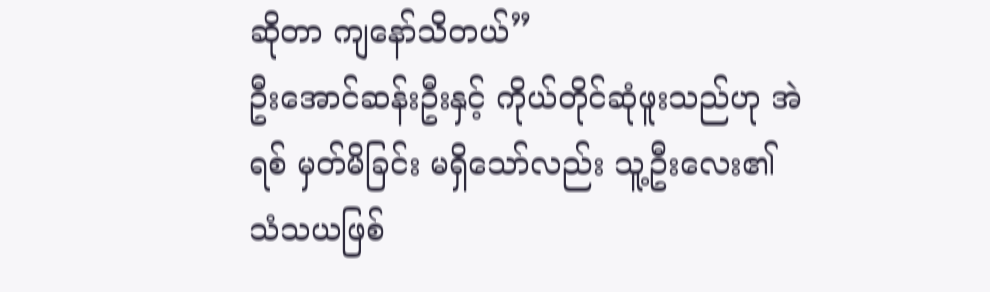ဆိုတာ ကျနော်သိတယ်”
ဦးအောင်ဆန်းဦးနှင့် ကိုယ်တိုင်ဆုံဖူးသည်ဟု အဲရစ် မှတ်မိခြင်း မရှိသော်လည်း သူ့ဦးလေး၏ သံသယဖြစ်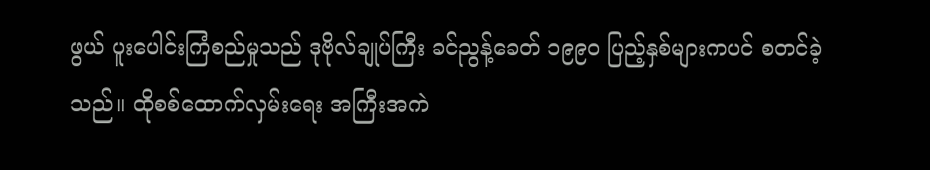ဖွယ် ပူးပေါင်းကြံစည်မှုသည် ဒုဗိုလ်ချုပ်ကြီး ခင်ညွန့်ခေတ် ၁၉၉၀ ပြည့်နှစ်များကပင် စတင်ခဲ့သည်။ ထိုစစ်ထောက်လှမ်းရေး အကြီးအကဲ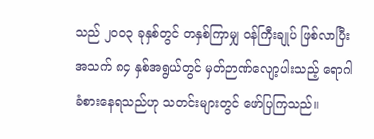သည် ၂၀၀၃ ခုနှစ်တွင် တနှစ်ကြာမျှ ဝန်ကြီးချုပ် ဖြစ်လာပြီး အသက် ၈၄ နှစ်အရွယ်တွင် မှတ်ဉာဏ်လျော့ပါးသည့် ရောဂါခံစားနေရသည်ဟု သတင်းများတွင် ဖော်ပြကြသည်။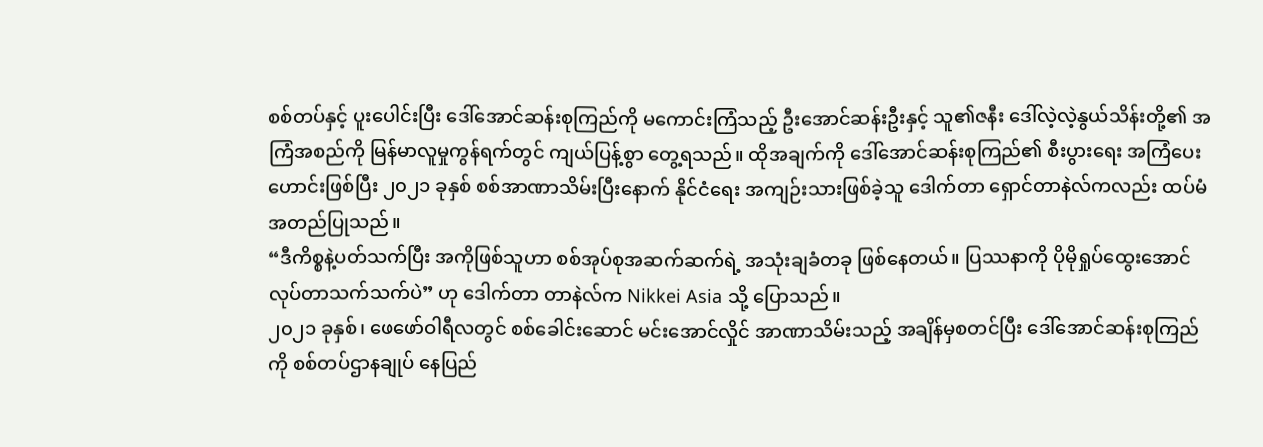စစ်တပ်နှင့် ပူးပေါင်းပြီး ဒေါ်အောင်ဆန်းစုကြည်ကို မကောင်းကြံသည့် ဦးအောင်ဆန်းဦးနှင့် သူ၏ဇနီး ဒေါ်လဲ့လဲ့နွယ်သိန်းတို့၏ အကြံအစည်ကို မြန်မာလူမှုကွန်ရက်တွင် ကျယ်ပြန့်စွာ တွေ့ရသည်။ ထိုအချက်ကို ဒေါ်အောင်ဆန်းစုကြည်၏ စီးပွားရေး အကြံပေးဟောင်းဖြစ်ပြီး ၂၀၂၁ ခုနှစ် စစ်အာဏာသိမ်းပြီးနောက် နိုင်ငံရေး အကျဉ်းသားဖြစ်ခဲ့သူ ဒေါက်တာ ရှောင်တာနဲလ်ကလည်း ထပ်မံ အတည်ပြုသည်။
“ဒီကိစ္စနဲ့ပတ်သက်ပြီး အကိုဖြစ်သူဟာ စစ်အုပ်စုအဆက်ဆက်ရဲ့ အသုံးချခံတခု ဖြစ်နေတယ်။ ပြဿနာကို ပိုမိုရှုပ်ထွေးအောင် လုပ်တာသက်သက်ပဲ” ဟု ဒေါက်တာ တာနဲလ်က Nikkei Asia သို့ ပြောသည်။
၂၀၂၁ ခုနှစ်၊ ဖေဖော်ဝါရီလတွင် စစ်ခေါင်းဆောင် မင်းအောင်လှိုင် အာဏာသိမ်းသည့် အချိန်မှစတင်ပြီး ဒေါ်အောင်ဆန်းစုကြည်ကို စစ်တပ်ဌာနချုပ် နေပြည်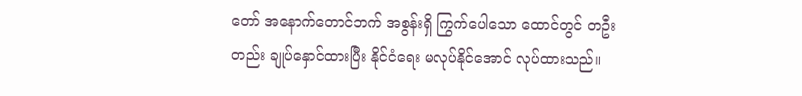တော် အနောက်တောင်ဘက် အစွန်းရှိ ကြွက်ပေါသော ထောင်တွင် တဦးတည်း ချုပ်နှောင်ထားပြီး နိုင်ငံရေး မလုပ်နိုင်အောင် လုပ်ထားသည်။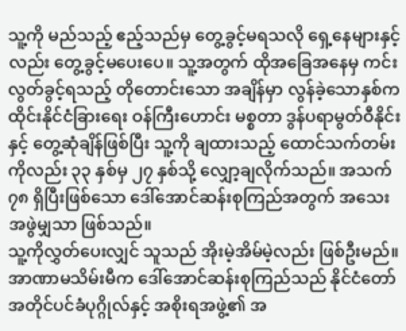သူ့ကို မည်သည့် ဧည့်သည်မှ တွေ့ခွင့်မရသလို ရှေ့နေများနှင့်လည်း တွေ့ခွင့်မပေးပေ။ သူ့အတွက် ထိုအခြေအနေမှ ကင်းလွတ်ခွင့်ရသည့် တိုတောင်းသော အချိန်မှာ လွန်ခဲ့သောနှစ်က ထိုင်းနိုင်ငံခြားရေး ဝန်ကြီးဟောင်း မစ္စတာ ဒွန်ပရာမွတ်ဝီနိုင်းနှင့် တွေ့ဆုံချိန်ဖြစ်ပြီး သူ့ကို ချထားသည့် ထောင်သက်တမ်းကိုလည်း ၃၃ နှစ်မှ ၂၇ နှစ်သို့ လျှော့ချလိုက်သည်။ အသက် ၇၈ ရှိပြီးဖြစ်သော ဒေါ်အောင်ဆန်းစုကြည်အတွက် အသေးအဖွဲမျှသာ ဖြစ်သည်။
သူ့ကိုလွှတ်ပေးလျှင် သူသည် အိုးမဲ့အိမ်မဲ့လည်း ဖြစ်ဦးမည်။ အာဏာမသိမ်းမီက ဒေါ်အောင်ဆန်းစုကြည်သည် နိုင်ငံတော် အတိုင်ပင်ခံပုဂ္ဂိုလ်နှင့် အစိုးရအဖွဲ့၏ အ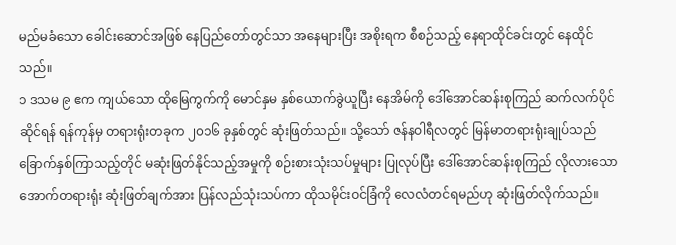မည်မခံသော ခေါင်းဆောင်အဖြစ် နေပြည်တော်တွင်သာ အနေများပြီး အစိုးရက စီစဉ်သည့် နေရာထိုင်ခင်းတွင် နေထိုင်သည်။
၁ ဒသမ ၉ ဧက ကျယ်သော ထိုမြေကွက်ကို မောင်နှမ နှစ်ယောက်ခွဲယူပြီး နေအိမ်ကို ဒေါ်အောင်ဆန်းစုကြည် ဆက်လက်ပိုင်ဆိုင်ရန် ရန်ကုန်မှ တရားရုံးတခုက ၂၀၁၆ ခုနှစ်တွင် ဆုံးဖြတ်သည်။ သို့သော် ဇန်နဝါရီလတွင် မြန်မာတရားရုံးချုပ်သည် ခြောက်နှစ်ကြာသည့်တိုင် မဆုံးဖြတ်နိုင်သည့်အမှုကို စဉ်းစားသုံးသပ်မှုများ ပြုလုပ်ပြီး ဒေါ်အောင်ဆန်းစုကြည် လိုလားသော အောက်တရားရုံး ဆုံးဖြတ်ချက်အား ပြန်လည်သုံးသပ်ကာ ထိုသမိုင်းဝင်ခြံကို လေလံတင်ရမည်ဟု ဆုံးဖြတ်လိုက်သည်။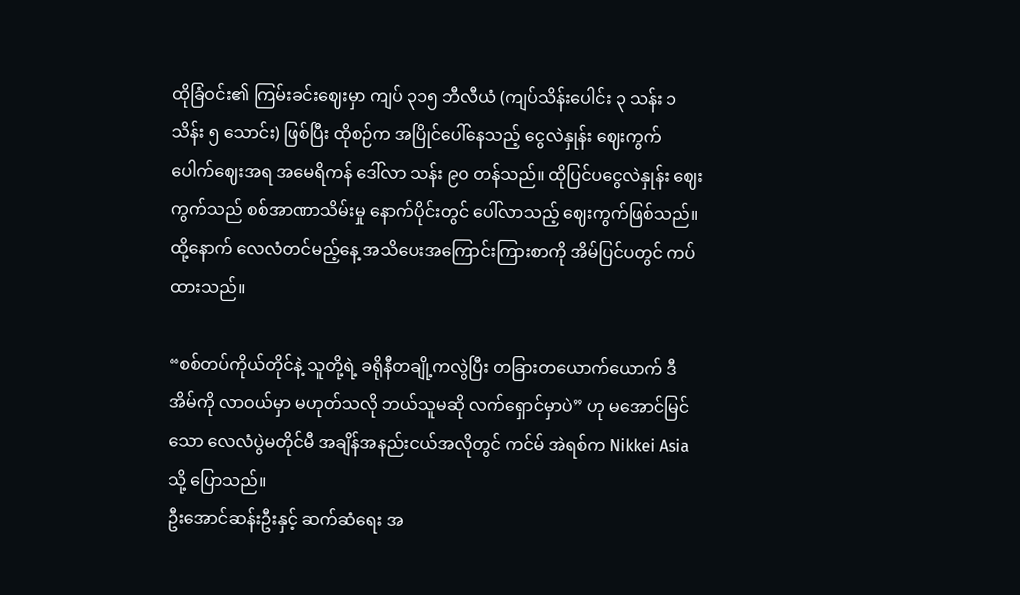ထိုခြံဝင်း၏ ကြမ်းခင်းဈေးမှာ ကျပ် ၃၁၅ ဘီလီယံ (ကျပ်သိန်းပေါင်း ၃ သန်း ၁ သိန်း ၅ သောင်း) ဖြစ်ပြီး ထိုစဉ်က အပြိုင်ပေါ်နေသည့် ငွေလဲနှုန်း ဈေးကွက်ပေါက်ဈေးအရ အမေရိကန် ဒေါ်လာ သန်း ၉၀ တန်သည်။ ထိုပြင်ပငွေလဲနှုန်း ဈေးကွက်သည် စစ်အာဏာသိမ်းမှု နောက်ပိုင်းတွင် ပေါ်လာသည့် ဈေးကွက်ဖြစ်သည်။ ထို့နောက် လေလံတင်မည့်နေ့ အသိပေးအကြောင်းကြားစာကို အိမ်ပြင်ပတွင် ကပ်ထားသည်။

“စစ်တပ်ကိုယ်တိုင်နဲ့ သူတို့ရဲ့ ခရိုနီတချို့ကလွဲပြီး တခြားတယောက်ယောက် ဒီအိမ်ကို လာဝယ်မှာ မဟုတ်သလို ဘယ်သူမဆို လက်ရှောင်မှာပဲ” ဟု မအောင်မြင်သော လေလံပွဲမတိုင်မီ အချိန်အနည်းငယ်အလိုတွင် ကင်မ် အဲရစ်က Nikkei Asia သို့ ပြောသည်။
ဦးအောင်ဆန်းဦးနှင့် ဆက်ဆံရေး အ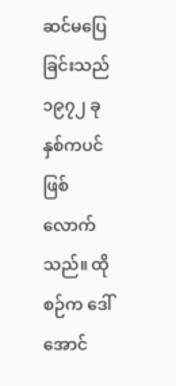ဆင်မပြေခြင်းသည် ၁၉၇၂ ခုနှစ်ကပင် ဖြစ်လောက်သည်။ ထိုစဉ်က ဒေါ်အောင်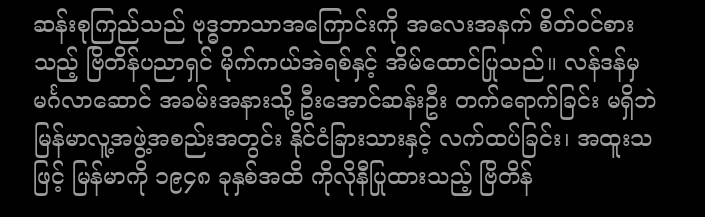ဆန်းစုကြည်သည် ဗုဒ္ဓဘာသာအကြောင်းကို အလေးအနက် စိတ်ဝင်စားသည့် ဗြိတိန်ပညာရှင် မိုက်ကယ်အဲရစ်နှင့် အိမ်ထောင်ပြုသည်။ လန်ဒန်မှ မင်္ဂလာဆောင် အခမ်းအနားသို့ ဦးအောင်ဆန်းဦး တက်ရောက်ခြင်း မရှိဘဲ မြန်မာလူ့အဖွဲ့အစည်းအတွင်း နိုင်ငံခြားသားနှင့် လက်ထပ်ခြင်း၊ အထူးသဖြင့် မြန်မာကို ၁၉၄၈ ခုနှစ်အထိ ကိုလိုနီပြုထားသည့် ဗြိတိန်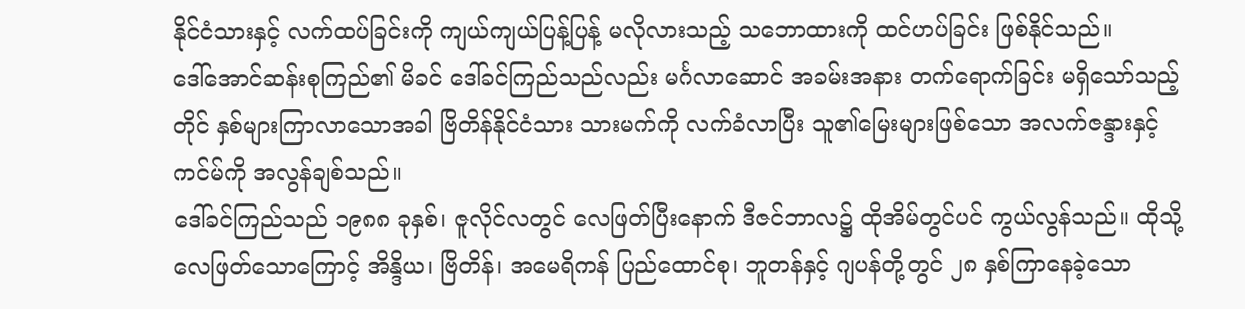နိုင်ငံသားနှင့် လက်ထပ်ခြင်းကို ကျယ်ကျယ်ပြန့်ပြန့် မလိုလားသည့် သဘောထားကို ထင်ဟပ်ခြင်း ဖြစ်နိုင်သည်။
ဒေါ်အောင်ဆန်းစုကြည်၏ မိခင် ဒေါ်ခင်ကြည်သည်လည်း မင်္ဂလာဆောင် အခမ်းအနား တက်ရောက်ခြင်း မရှိသော်သည့်တိုင် နှစ်များကြာလာသောအခါ ဗြိတိန်နိုင်ငံသား သားမက်ကို လက်ခံလာပြီး သူ၏မြေးများဖြစ်သော အလက်ဇန္ဒားနှင့် ကင်မ်ကို အလွန်ချစ်သည်။
ဒေါ်ခင်ကြည်သည် ၁၉၈၈ ခုနှစ်၊ ဇူလိုင်လတွင် လေဖြတ်ပြီးနောက် ဒီဇင်ဘာလ၌ ထိုအိမ်တွင်ပင် ကွယ်လွန်သည်။ ထိုသို့ လေဖြတ်သောကြောင့် အိန္ဒိယ၊ ဗြိတိန်၊ အမေရိကန် ပြည်ထောင်စု၊ ဘူတန်နှင့် ဂျပန်တို့တွင် ၂၈ နှစ်ကြာနေခဲ့သော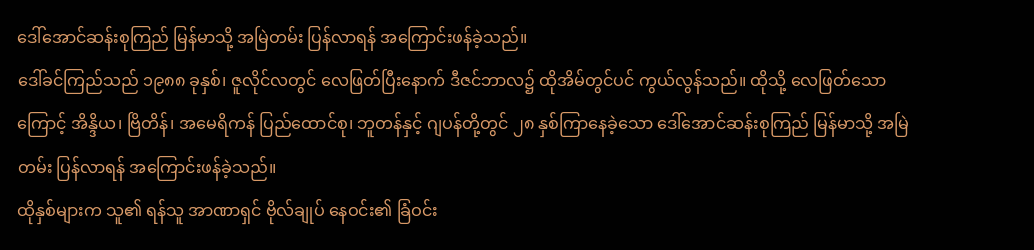ဒေါ်အောင်ဆန်းစုကြည် မြန်မာသို့ အမြဲတမ်း ပြန်လာရန် အကြောင်းဖန်ခဲ့သည်။
ဒေါ်ခင်ကြည်သည် ၁၉၈၈ ခုနှစ်၊ ဇူလိုင်လတွင် လေဖြတ်ပြီးနောက် ဒီဇင်ဘာလ၌ ထိုအိမ်တွင်ပင် ကွယ်လွန်သည်။ ထိုသို့ လေဖြတ်သောကြောင့် အိန္ဒိယ၊ ဗြိတိန်၊ အမေရိကန် ပြည်ထောင်စု၊ ဘူတန်နှင့် ဂျပန်တို့တွင် ၂၈ နှစ်ကြာနေခဲ့သော ဒေါ်အောင်ဆန်းစုကြည် မြန်မာသို့ အမြဲတမ်း ပြန်လာရန် အကြောင်းဖန်ခဲ့သည်။
ထိုနှစ်များက သူ၏ ရန်သူ အာဏာရှင် ဗိုလ်ချုပ် နေဝင်း၏ ခြံဝင်း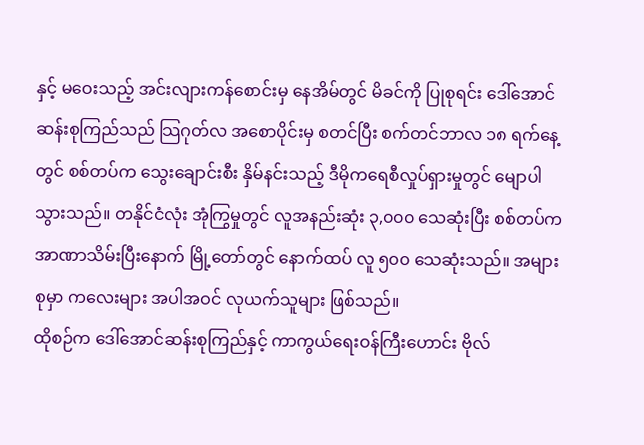နှင့် မဝေးသည့် အင်းလျားကန်စောင်းမှ နေအိမ်တွင် မိခင်ကို ပြုစုရင်း ဒေါ်အောင်ဆန်းစုကြည်သည် သြဂုတ်လ အစောပိုင်းမှ စတင်ပြီး စက်တင်ဘာလ ၁၈ ရက်နေ့တွင် စစ်တပ်က သွေးချောင်းစီး နှိမ်နင်းသည့် ဒီမိုကရေစီလှုပ်ရှားမှုတွင် မျောပါသွားသည်။ တနိုင်ငံလုံး အုံကြွမှုတွင် လူအနည်းဆုံး ၃,၀၀၀ သေဆုံးပြီး စစ်တပ်က အာဏာသိမ်းပြီးနောက် မြို့တော်တွင် နောက်ထပ် လူ ၅၀၀ သေဆုံးသည်။ အများစုမှာ ကလေးများ အပါအဝင် လုယက်သူများ ဖြစ်သည်။
ထိုစဉ်က ဒေါ်အောင်ဆန်းစုကြည်နှင့် ကာကွယ်ရေးဝန်ကြီးဟောင်း ဗိုလ်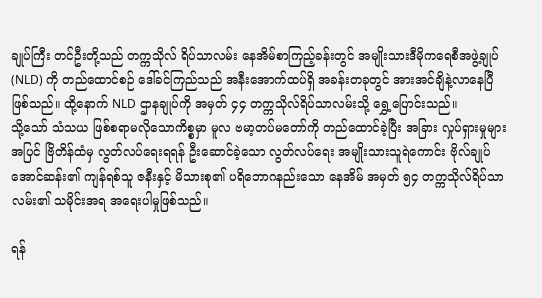ချုပ်ကြီး တင်ဦးတို့သည် တက္ကသိုလ် ရိပ်သာလမ်း နေအိမ်စာကြည့်ခန်းတွင် အမျိုးသားဒီမိုကရေစီအဖွဲ့ချုပ် (NLD) ကို တည်ထောင်စဉ် ဒေါ်ခင်ကြည်သည် အနီးအောက်ထပ်ရှိ အခန်းတခုတွင် အားအင်ချိနဲ့လာနေပြီ ဖြစ်သည်။ ထို့နောက် NLD ဌာနချုပ်ကို အမှတ် ၄၄ တက္ကသိုလ်ရိပ်သာလမ်းသို့ ရွှေ့ပြောင်းသည်။
သို့သော် သံသယ ဖြစ်စရာမလိုသောကိစ္စမှာ မူလ ဗမာ့တပ်မတော်ကို တည်ထောင်ခဲ့ပြီး အခြား လှုပ်ရှားမှုများအပြင် ဗြိတိန်ထံမှ လွတ်လပ်ရေးရရန် ဦးဆောင်ခဲ့သော လွတ်လပ်ရေး အမျိုးသားသူရဲကောင်း ဗိုလ်ချုပ် အောင်ဆန်း၏ ကျန်ရစ်သူ ဇနီးနှင့် မိသားစု၏ ပရိဘောဂနည်းသော နေအိမ် အမှတ် ၅၄ တက္ကသိုလ်ရိပ်သာလမ်း၏ သမိုင်းအရ အရေးပါမှုဖြစ်သည်။

ရန်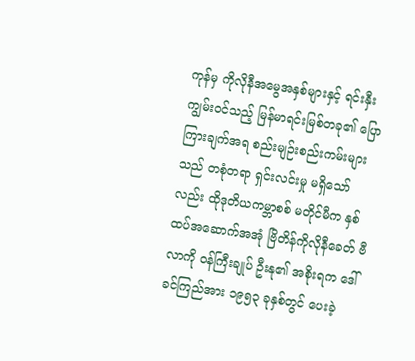ကုန်မှ ကိုလိုနီအမွေအနှစ်များနှင့် ရင်းနှီးကျွမ်းဝင်သည့် မြန်မာရင်းမြစ်တခု၏ ပြောကြားချက်အရ စည်းမျဉ်းစည်းကမ်းများသည် တစုံတရာ ရှင်းလင်းမှု မရှိသော်လည်း ထိုဒုတိယကမ္ဘာစစ် မတိုင်မီက နှစ်ထပ်အဆောက်အအုံ ဗြိတိန်ကိုလိုနီခေတ် ဗီလာကို ဝန်ကြီးချုပ် ဦးနု၏ အစိုးရက ဒေါ်ခင်ကြည်အား ၁၉၅၃ ခုနှစ်တွင် ပေးခဲ့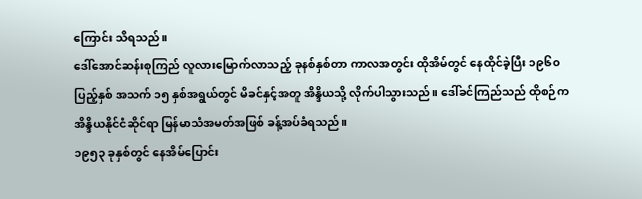ကြောင်း သိရသည်။
ဒေါ်အောင်ဆန်းစုကြည် လူလားမြောက်လာသည့် ခုနစ်နှစ်တာ ကာလအတွင်း ထိုအိမ်တွင် နေထိုင်ခဲ့ပြီး ၁၉၆၀ ပြည့်နှစ် အသက် ၁၅ နှစ်အရွယ်တွင် မိခင်နှင့်အတူ အိန္ဒိယသို့ လိုက်ပါသွားသည်။ ဒေါ်ခင်ကြည်သည် ထိုစဉ်က အိန္ဒိယနိုင်ငံဆိုင်ရာ မြန်မာသံအမတ်အဖြစ် ခန့်အပ်ခံရသည်။
၁၉၅၃ ခုနှစ်တွင် နေအိမ်ပြောင်း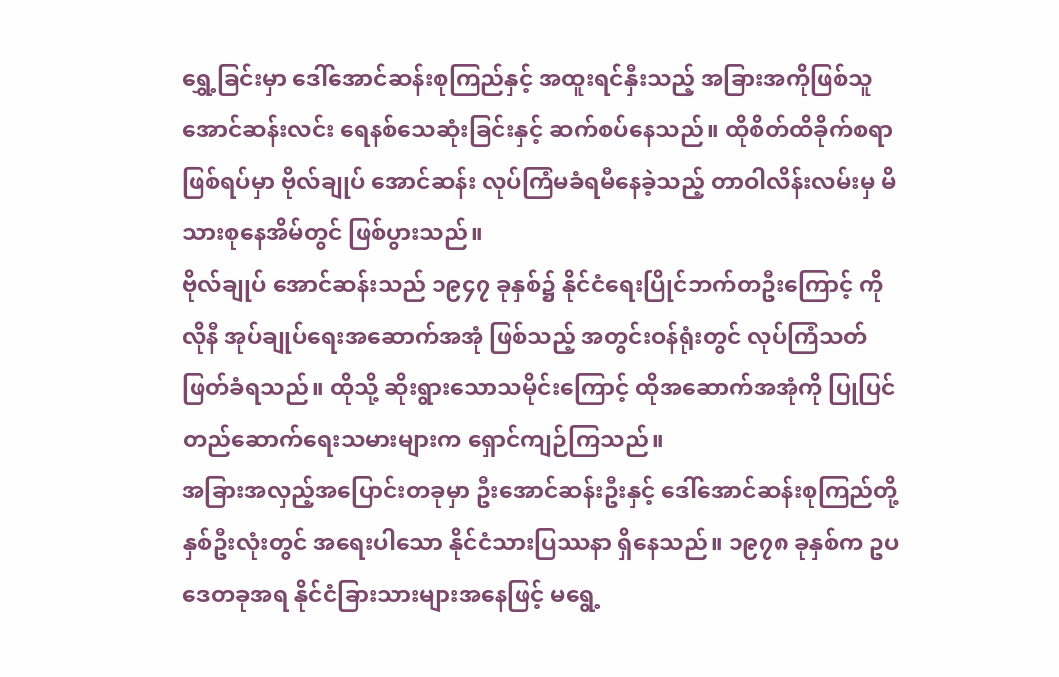ရွှေ့ခြင်းမှာ ဒေါ်အောင်ဆန်းစုကြည်နှင့် အထူးရင်နှီးသည့် အခြားအကိုဖြစ်သူ အောင်ဆန်းလင်း ရေနစ်သေဆုံးခြင်းနှင့် ဆက်စပ်နေသည်။ ထိုစိတ်ထိခိုက်စရာဖြစ်ရပ်မှာ ဗိုလ်ချုပ် အောင်ဆန်း လုပ်ကြံမခံရမီနေခဲ့သည့် တာဝါလိန်းလမ်းမှ မိသားစုနေအိမ်တွင် ဖြစ်ပွားသည်။
ဗိုလ်ချုပ် အောင်ဆန်းသည် ၁၉၄၇ ခုနှစ်၌ နိုင်ငံရေးပြိုင်ဘက်တဦးကြောင့် ကိုလိုနီ အုပ်ချုပ်ရေးအဆောက်အအုံ ဖြစ်သည့် အတွင်းဝန်ရုံးတွင် လုပ်ကြံသတ်ဖြတ်ခံရသည်။ ထိုသို့ ဆိုးရွားသောသမိုင်းကြောင့် ထိုအဆောက်အအုံကို ပြုပြင်တည်ဆောက်ရေးသမားများက ရှောင်ကျဉ်ကြသည်။
အခြားအလှည့်အပြောင်းတခုမှာ ဦးအောင်ဆန်းဦးနှင့် ဒေါ်အောင်ဆန်းစုကြည်တို့ နှစ်ဦးလုံးတွင် အရေးပါသော နိုင်ငံသားပြဿနာ ရှိနေသည်။ ၁၉၇၈ ခုနှစ်က ဥပဒေတခုအရ နိုင်ငံခြားသားများအနေဖြင့် မရွေ့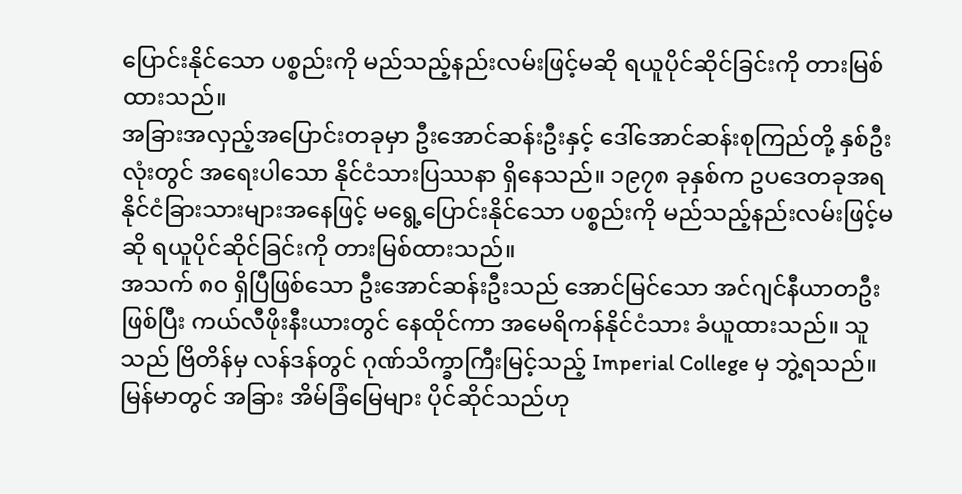ပြောင်းနိုင်သော ပစ္စည်းကို မည်သည့်နည်းလမ်းဖြင့်မဆို ရယူပိုင်ဆိုင်ခြင်းကို တားမြစ်ထားသည်။
အခြားအလှည့်အပြောင်းတခုမှာ ဦးအောင်ဆန်းဦးနှင့် ဒေါ်အောင်ဆန်းစုကြည်တို့ နှစ်ဦးလုံးတွင် အရေးပါသော နိုင်ငံသားပြဿနာ ရှိနေသည်။ ၁၉၇၈ ခုနှစ်က ဥပဒေတခုအရ နိုင်ငံခြားသားများအနေဖြင့် မရွေ့ပြောင်းနိုင်သော ပစ္စည်းကို မည်သည့်နည်းလမ်းဖြင့်မဆို ရယူပိုင်ဆိုင်ခြင်းကို တားမြစ်ထားသည်။
အသက် ၈၀ ရှိပြီဖြစ်သော ဦးအောင်ဆန်းဦးသည် အောင်မြင်သော အင်ဂျင်နီယာတဦးဖြစ်ပြီး ကယ်လီဖိုးနီးယားတွင် နေထိုင်ကာ အမေရိကန်နိုင်ငံသား ခံယူထားသည်။ သူသည် ဗြိတိန်မှ လန်ဒန်တွင် ဂုဏ်သိက္ခာကြီးမြင့်သည့် Imperial College မှ ဘွဲ့ရသည်။ မြန်မာတွင် အခြား အိမ်ခြံမြေများ ပိုင်ဆိုင်သည်ဟု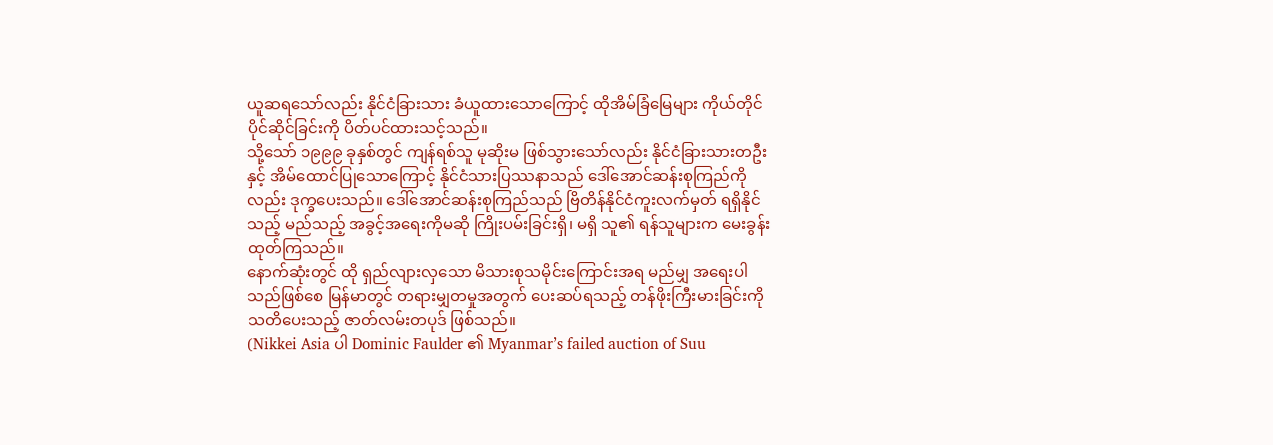ယူဆရသော်လည်း နိုင်ငံခြားသား ခံယူထားသောကြောင့် ထိုအိမ်ခြံမြေများ ကိုယ်တိုင်ပိုင်ဆိုင်ခြင်းကို ပိတ်ပင်ထားသင့်သည်။
သို့သော် ၁၉၉၉ ခုနှစ်တွင် ကျန်ရစ်သူ မုဆိုးမ ဖြစ်သွားသော်လည်း နိုင်ငံခြားသားတဦးနှင့် အိမ်ထောင်ပြုသောကြောင့် နိုင်ငံသားပြဿနာသည် ဒေါ်အောင်ဆန်းစုကြည်ကိုလည်း ဒုက္ခပေးသည်။ ဒေါ်အောင်ဆန်းစုကြည်သည် ဗြိတိန်နိုင်ငံကူးလက်မှတ် ရရှိနိုင်သည့် မည်သည့် အခွင့်အရေးကိုမဆို ကြိုးပမ်းခြင်းရှိ၊ မရှိ သူ၏ ရန်သူများက မေးခွန်းထုတ်ကြသည်။
နောက်ဆုံးတွင် ထို ရှည်လျားလှသော မိသားစုသမိုင်းကြောင်းအရ မည်မျှ အရေးပါသည်ဖြစ်စေ မြန်မာတွင် တရားမျှတမှုအတွက် ပေးဆပ်ရသည့် တန်ဖိုးကြီးမားခြင်းကို သတိပေးသည့် ဇာတ်လမ်းတပုဒ် ဖြစ်သည်။
(Nikkei Asia ပါ Dominic Faulder ၏ Myanmar’s failed auction of Suu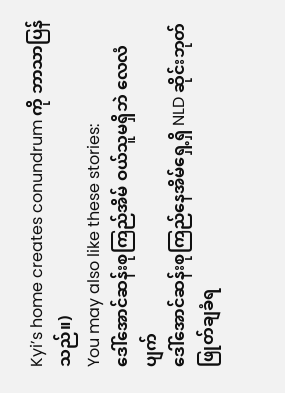Kyi’s home creates conundrum ကို ဘာသာပြန်သည်။)
You may also like these stories:
ဒေါ်အောင်ဆန်းစုကြည်အိမ် ဝယ်သူမရှိဘဲ လေလံပျက်
ဒေါ်အောင်ဆန်းစုကြည်နေအိမ်ရှေ့ရှိ NLD ဆိုင်းဘုတ် ဖြုတ်ချခံရ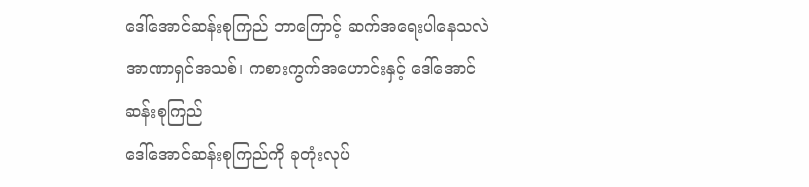ဒေါ်အောင်ဆန်းစုကြည် ဘာကြောင့် ဆက်အရေးပါနေသလဲ
အာဏာရှင်အသစ်၊ ကစားကွက်အဟောင်းနှင့် ဒေါ်အောင်ဆန်းစုကြည်
ဒေါ်အောင်ဆန်းစုကြည်ကို ခုတုံးလုပ်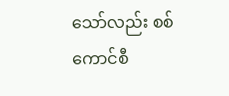သော်လည်း စစ်ကောင်စီ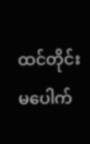ထင်တိုင်းမပေါက်